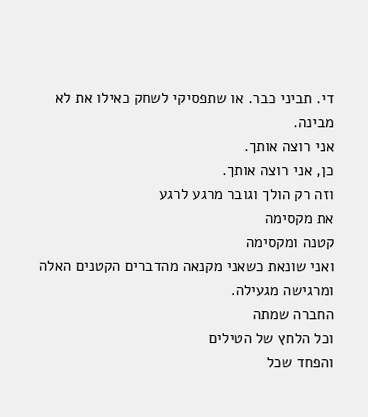די. תביני כבר. או שתפסיקי לשחק כאילו את לא מבינה.
אני רוצה אותך.
כן, אני רוצה אותך.
וזה רק הולך וגובר מרגע לרגע
את מקסימה
קטנה ומקסימה
ואני שונאת כשאני מקנאה מהדברים הקטנים האלה ומרגישה מגעילה.
החברה שמתה
וכל הלחץ של הטילים
והפחד שכל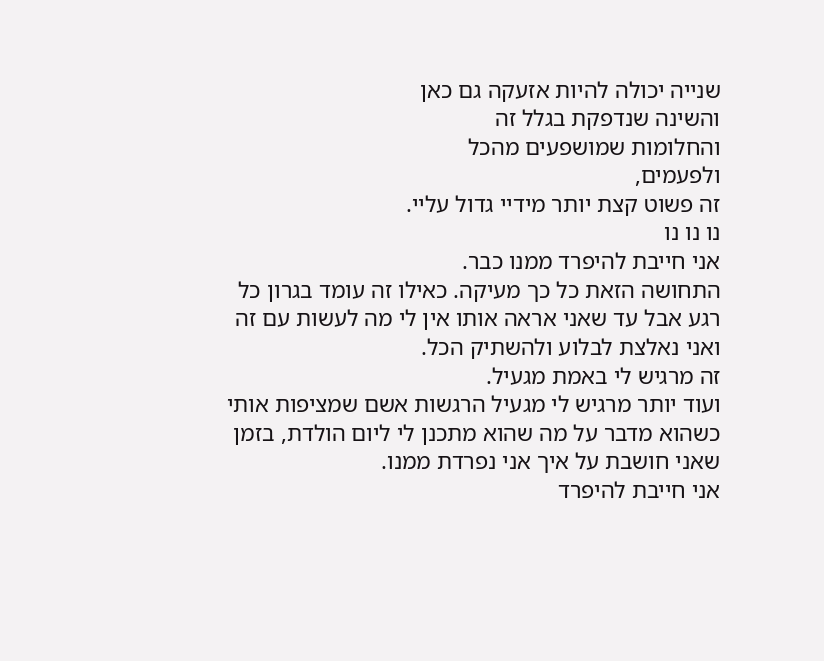שנייה יכולה להיות אזעקה גם כאן
והשינה שנדפקת בגלל זה
והחלומות שמושפעים מהכל
ולפעמים,
זה פשוט קצת יותר מידיי גדול עליי.
נו נו נו
אני חייבת להיפרד ממנו כבר.
התחושה הזאת כל כך מעיקה. כאילו זה עומד בגרון כל רגע אבל עד שאני אראה אותו אין לי מה לעשות עם זה ואני נאלצת לבלוע ולהשתיק הכל.
זה מרגיש לי באמת מגעיל.
ועוד יותר מרגיש לי מגעיל הרגשות אשם שמציפות אותי כשהוא מדבר על מה שהוא מתכנן לי ליום הולדת, בזמן שאני חושבת על איך אני נפרדת ממנו.
אני חייבת להיפרד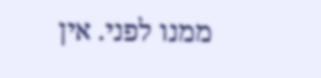ממנו לפני. אין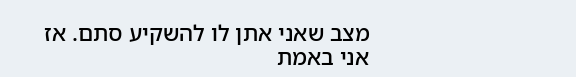מצב שאני אתן לו להשקיע סתם. אז אני באמת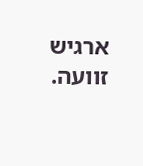ארגיש זוועה.